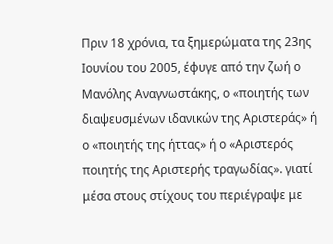Πριν 18 χρόνια, τα ξημερώματα της 23ης Ιουνίου του 2005, έφυγε από την ζωή ο Μανόλης Αναγνωστάκης, ο «ποιητής των διαψευσμένων ιδανικών της Αριστεράς» ή ο «ποιητής της ήττας» ή ο «Αριστερός ποιητής της Αριστερής τραγωδίας». γιατί μέσα στους στίχους του περιέγραψε με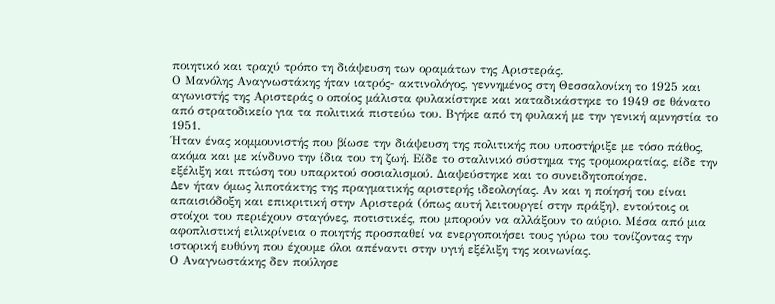ποιητικό και τραχύ τρόπο τη διάψευση των οραμάτων της Αριστεράς.
Ο Μανόλης Αναγνωστάκης ήταν ιατρός- ακτινολόγος, γεννημένος στη Θεσσαλονίκη το 1925 και αγωνιστής της Αριστεράς ο οποίος μάλιστα φυλακίστηκε και καταδικάστηκε το 1949 σε θάνατο από στρατοδικείο για τα πολιτικά πιστεύω του. Βγήκε από τη φυλακή με την γενική αμνηστία το 1951.
Ήταν ένας κομμουνιστής που βίωσε την διάψευση της πολιτικής που υποστήριξε με τόσο πάθος, ακόμα και με κίνδυνο την ίδια του τη ζωή. Είδε το σταλινικό σύστημα της τρομοκρατίας, είδε την εξέλιξη και πτώση του υπαρκτού σοσιαλισμού. Διαψεύστηκε και το συνειδητοποίησε.
Δεν ήταν όμως λιποτάκτης της πραγματικής αριστερής ιδεολογίας. Αν και η ποίησή του είναι απαισιόδοξη και επικριτική στην Αριστερά (όπως αυτή λειτουργεί στην πράξη), εντούτοις οι στοίχοι του περιέχουν σταγόνες, ποτιστικές, που μπορούν να αλλάξουν το αύριο. Μέσα από μια αφοπλιστική ειλικρίνεια ο ποιητής προσπαθεί να ενεργοποιήσει τους γύρω του τονίζοντας την ιστορική ευθύνη που έχουμε όλοι απέναντι στην υγιή εξέλιξη της κοινωνίας.
Ο Αναγνωστάκης δεν πούλησε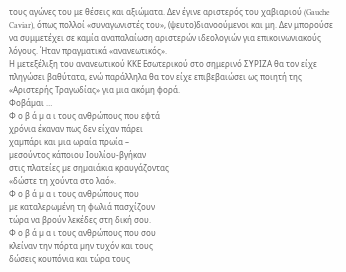τους αγώνες του με θέσεις και αξιώματα. Δεν έγινε αριστερός του χαβιαριού (Gauche Caviar), όπως πολλοί «συναγωνιστές του», (ψευτο)διανοούμενοι και μη. Δεν μπορούσε να συμμετέχει σε καμία αναπαλαίωση αριστερών ιδεολογιών για επικοινωνιακούς λόγους. Ήταν πραγματικά «ανανεωτικός».
Η μετεξέλιξη του ανανεωτικού ΚΚΕ Εσωτερικού στο σημερινό ΣΥΡΙΖΑ θα τον είχε πληγώσει βαθύτατα, ενώ παράλληλα θα τον είχε επιβεβαιώσει ως ποιητή της «Αριστερής Τραγωδίας» για μια ακόμη φορά.
Φοβάµαι …
Φ ο β ά µ α ι τους ανθρώπους που εφτά
χρόνια έκαναν πως δεν είχαν πάρει
χαµπάρι και µια ωραία πρωία –
µεσούντος κάποιου Ιουλίου-βγήκαν
στις πλατείες µε σηµαιάκια κραυγάζοντας
«δώστε τη χούντα στο λαό».
Φ ο β ά µ α ι τους ανθρώπους που
µε καταλερωµένη τη φωλιά πασχίζουν
τώρα να βρούν λεκέδες στη δική σου.
Φ ο β ά µ α ι τους ανθρώπους που σου
κλείναν την πόρτα µην τυχόν και τους
δώσεις κουπόνια και τώρα τους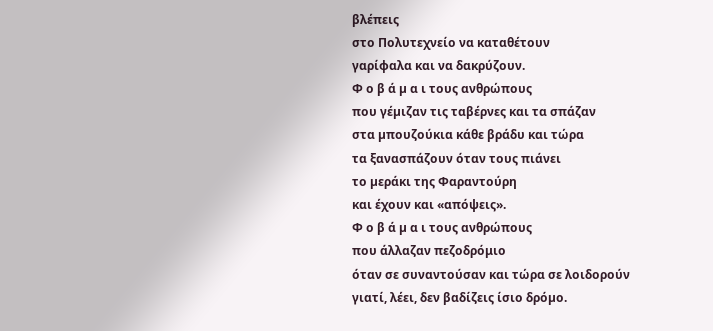βλέπεις
στο Πολυτεχνείο να καταθέτουν
γαρίφαλα και να δακρύζουν.
Φ ο β ά µ α ι τους ανθρώπους
που γέµιζαν τις ταβέρνες και τα σπάζαν
στα µπουζούκια κάθε βράδυ και τώρα
τα ξανασπάζουν όταν τους πιάνει
το µεράκι της Φαραντούρη
και έχουν και «απόψεις».
Φ ο β ά µ α ι τους ανθρώπους
που άλλαζαν πεζοδρόμιο
όταν σε συναντούσαν και τώρα σε λοιδορούν
γιατί, λέει, δεν βαδίζεις ίσιο δρόµο.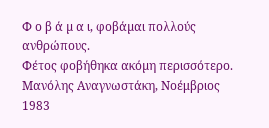Φ ο β ά µ α ι, φοβάµαι πολλούς ανθρώπους.
Φέτος φοβήθηκα ακόµη περισσότερο.
Μανόλης Αναγνωστάκη, Νοέμβριος 1983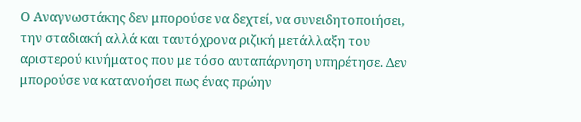Ο Αναγνωστάκης δεν μπορούσε να δεχτεί, να συνειδητοποιήσει, την σταδιακή αλλά και ταυτόχρονα ριζική μετάλλαξη του αριστερού κινήματος που με τόσο αυταπάρνηση υπηρέτησε. Δεν μπορούσε να κατανοήσει πως ένας πρώην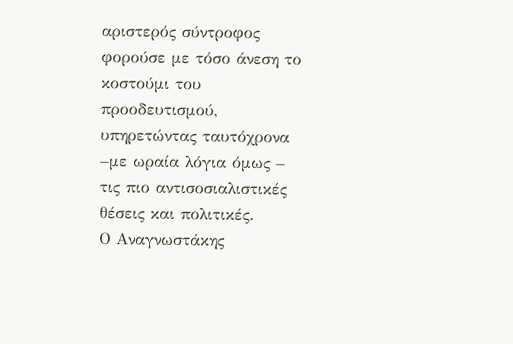αριστερός σύντροφος φορούσε με τόσο άνεση το κοστούμι του προοδευτισμού, υπηρετώντας ταυτόχρονα –με ωραία λόγια όμως – τις πιο αντισοσιαλιστικές θέσεις και πολιτικές.
Ο Αναγνωστάκης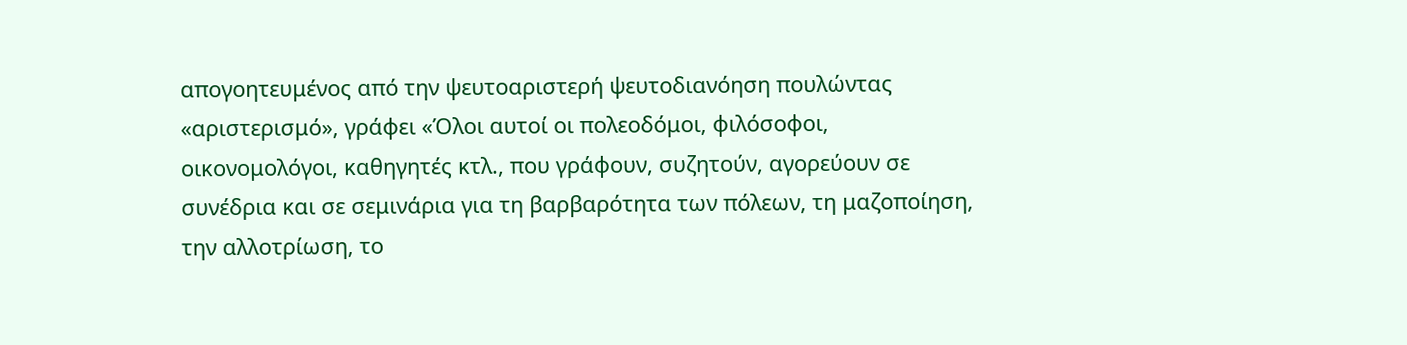απογοητευμένος από την ψευτοαριστερή ψευτοδιανόηση πουλώντας «αριστερισμό», γράφει «Όλοι αυτοί οι πολεοδόμοι, φιλόσοφοι, οικονομολόγοι, καθηγητές κτλ., που γράφουν, συζητούν, αγορεύουν σε συνέδρια και σε σεμινάρια για τη βαρβαρότητα των πόλεων, τη μαζοποίηση, την αλλοτρίωση, το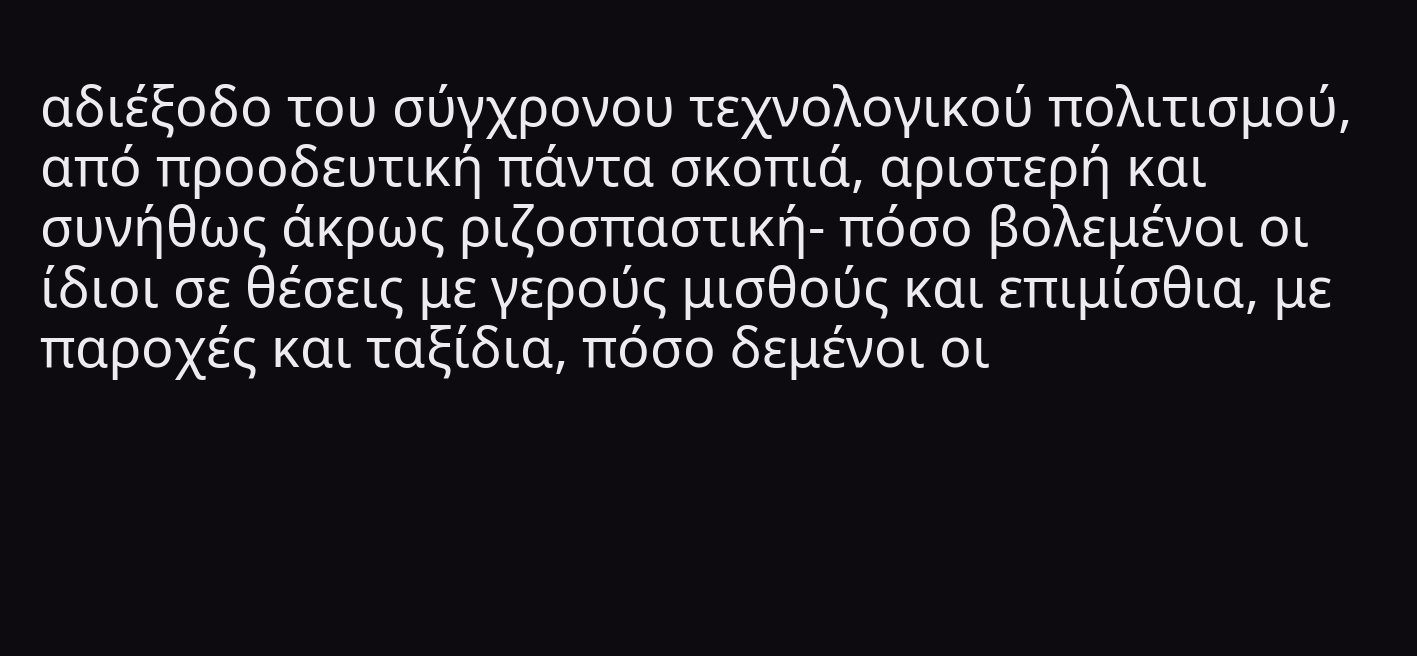αδιέξοδο του σύγχρονου τεχνολογικού πολιτισμού, από προοδευτική πάντα σκοπιά, αριστερή και συνήθως άκρως ριζοσπαστική- πόσο βολεμένοι οι ίδιοι σε θέσεις με γερούς μισθούς και επιμίσθια, με παροχές και ταξίδια, πόσο δεμένοι οι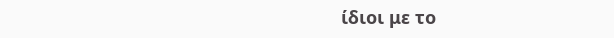ίδιοι με το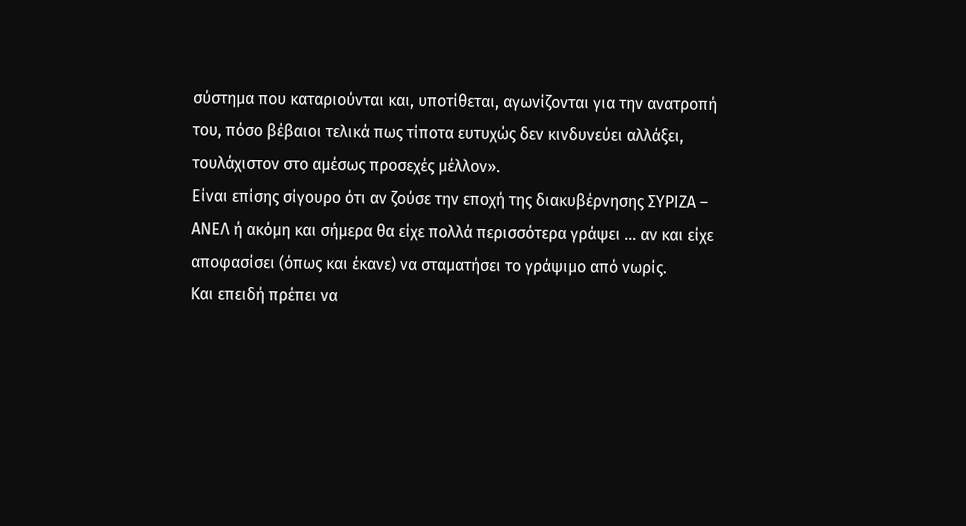σύστημα που καταριούνται και, υποτίθεται, αγωνίζονται για την ανατροπή του, πόσο βέβαιοι τελικά πως τίποτα ευτυχώς δεν κινδυνεύει αλλάξει, τουλάχιστον στο αμέσως προσεχές μέλλον».
Είναι επίσης σίγουρο ότι αν ζούσε την εποχή της διακυβέρνησης ΣΥΡΙΖΑ – ΑΝΕΛ ή ακόμη και σήμερα θα είχε πολλά περισσότερα γράψει … αν και είχε αποφασίσει (όπως και έκανε) να σταματήσει το γράψιμο από νωρίς.
Και επειδή πρέπει να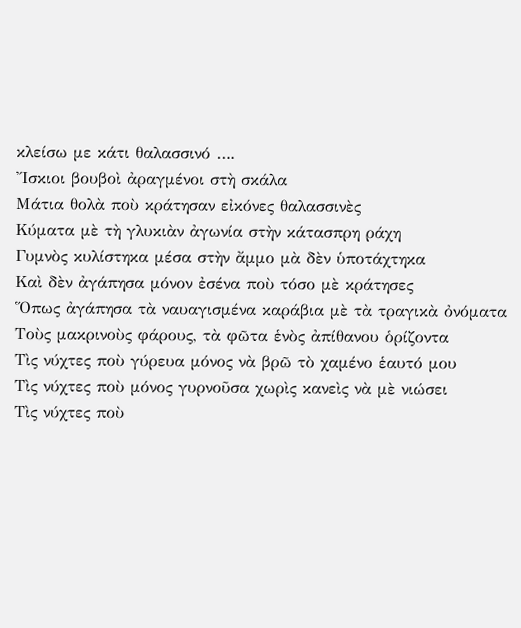κλείσω με κάτι θαλασσινό ….
Ἴσκιοι βουβοὶ ἀραγμένοι στὴ σκάλα
Μάτια θολὰ ποὺ κράτησαν εἰκόνες θαλασσινὲς
Κύματα μὲ τὴ γλυκιὰν ἀγωνία στὴν κάτασπρη ράχη
Γυμνὸς κυλίστηκα μέσα στὴν ἄμμο μὰ δὲν ὑποτάχτηκα
Καὶ δὲν ἀγάπησα μόνον ἐσένα ποὺ τόσο μὲ κράτησες
Ὅπως ἀγάπησα τὰ ναυαγισμένα καράβια μὲ τὰ τραγικὰ ὀνόματα
Τοὺς μακρινοὺς φάρους, τὰ φῶτα ἑνὸς ἀπίθανου ὁρίζοντα
Τὶς νύχτες ποὺ γύρευα μόνος νὰ βρῶ τὸ χαμένο ἑαυτό μου
Τὶς νύχτες ποὺ μόνος γυρνοῦσα χωρὶς κανεὶς νὰ μὲ νιώσει
Τὶς νύχτες ποὺ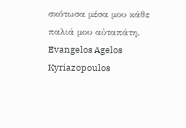σκότωσα μέσα μου κάθε παλιά μου αὐταπάτη.
Evangelos Agelos Kyriazopoulos